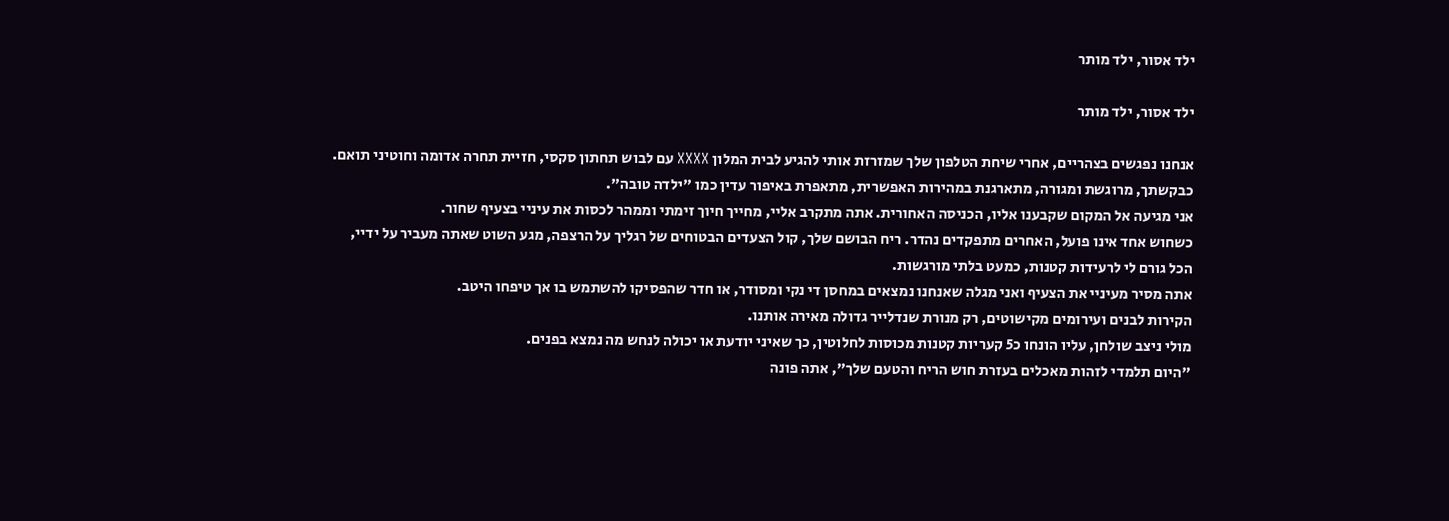ילד אסור, ילד מותר

ילד אסור, ילד מותר

אנחנו נפגשים בצהריים, אחרי שיחת הטלפון שלך שמזרזת אותי להגיע לבית המלון XXXX עם לבוש תחתון סקסי, חזיית תחרה אדומה וחוטיני תואם.
כבקשתך, מרוגשת ומגורה, מתארגנת במהירות האפשרית, מתאפרת באיפור עדין כמו "ילדה טובה".
אני מגיעה אל המקום שקבענו אליו, הכניסה האחורית. אתה מתקרב אליי, מחייך חיוך זימתי וממהר לכסות את עיניי בצעיף שחור.
כשחוש אחד אינו פועל, האחרים מתפקדים נהדר. ריח הבושם שלך, קול הצעדים הבטוחים של רגליך על הרצפה, מגע השוט שאתה מעביר על ידיי,
הכל גורם לי לרעידות קטנות, כמעט בלתי מורגשות.
אתה מסיר מעיניי את הצעיף ואני מגלה שאנחנו נמצאים במחסן די נקי ומסודר, או חדר שהפסיקו להשתמש בו אך טיפחו היטב.
הקירות לבנים ועירומים מקישוטים, רק מנורת שנדלייר גדולה מאירה אותנו.
מולי ניצב שולחן, עליו הונחו כ5 קעריות קטנות מכוסות לחלוטין, כך שאיני יודעת או יכולה לנחש מה נמצא בפנים.
"היום תלמדי לזהות מאכלים בעזרת חוש הריח והטעם שלך", אתה פונה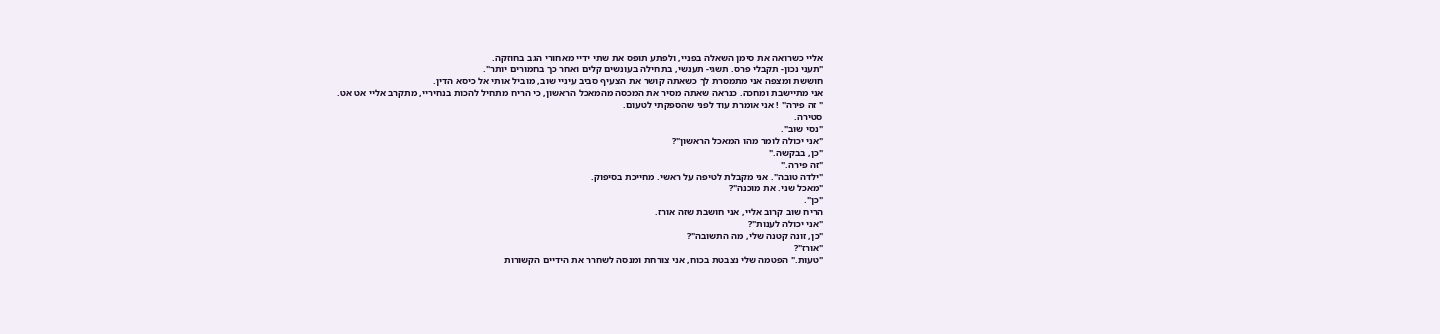אליי כשרואה את סימן השאלה בפניי, ולפתע תופס את שתי ידיי מאחורי הגב בחוזקה.
"תעני נכון- תקבלי פרס. תשגי- תענשי, בתחילה בעונשים קלים ואחר כך בחמורים יותר".
חוששת ומצפה אני מתמסרת לך כשאתה קושר את הצעיף סביב עיניי שוב, מוביל אותי אל כיסא הדין.
אני מתיישבת ומחכה. כנראה שאתה מסיר את המכסה מהמאכל הראשון, כי הריח מתחיל להכות בנחיריי, מתקרב אליי אט אט.
" זה פירה" ! אני אומרת עוד לפני שהספקתי לטעום.
סטירה.
"נסי שוב".
"אני יכולה לומר מהו המאכל הראשון"?
"כן, בבקשה."
"זה פירה."
"ילדה טובה". אני מקבלת לטיפה על ראשי. מחייכת בסיפוק.
"מאכל שני. את מוכנה"?
"כן".
הריח שוב קרוב אליי, אני חושבת שזה אורז.
"אני יכולה לענות"?
"כן, זונה קטנה שלי, מה התשובה"?
"אורז"?
"טעות." הפטמה שלי נצבטת בכוח, אני צורחת ומנסה לשחרר את הידיים הקשורות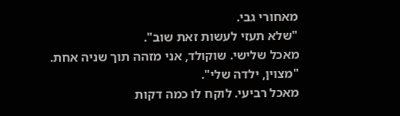מאחורי גבי.
"שלא תעזי לעשות זאת שוב".
מאכל שלישי. שוקולד, אני מזהה תוך שניה אחת.
"מצוין, ילדה שלי".
מאכל רביעי. לוקח לו כמה דקות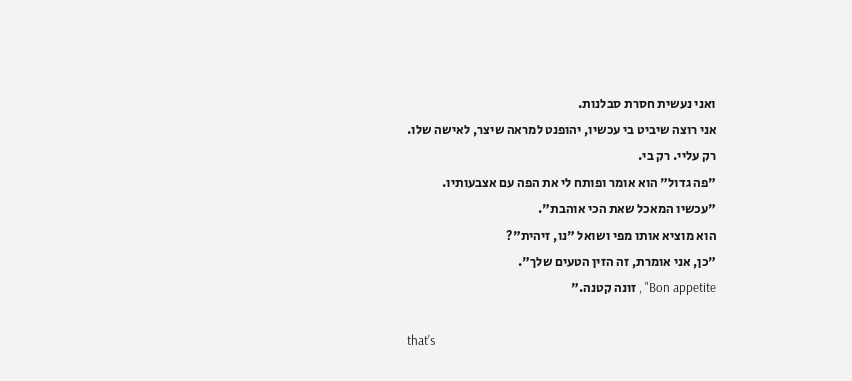ואני נעשית חסרת סבלנות.
אני רוצה שיביט בי עכשיו, יהופנט למראה שיצר, לאישה שלו.
רק עליי. רק בי.
"פה גדול" הוא אומר ופותח לי את הפה עם אצבעותיו.
"עכשיו המאכל שאת הכי אוהבת".
הוא מוציא אותו מפי ושואל "נו, זיהית"?
"כן, אני אומרת, זה הזין הטעים שלך".
Bon appetite" , זונה קטנה."

that's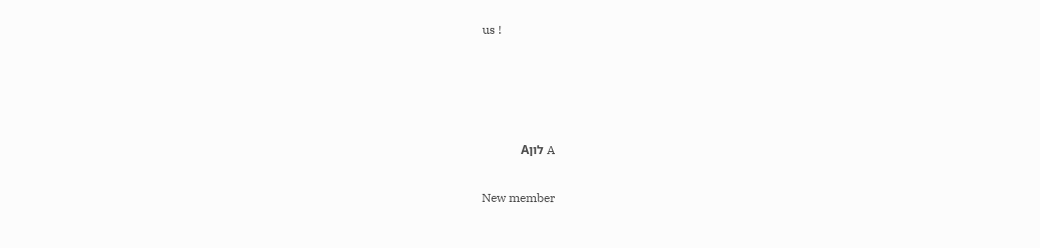us !




A לוןA

New member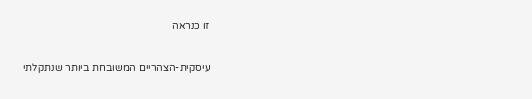זו כנראה

עיסקית-הצהריים המשובחת ביותר שנתקלתי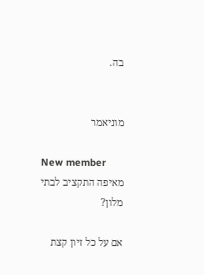בה.


מוניאמר

New member
מאיפה התקציב לבתי מלון?

אם על כל זיון קצת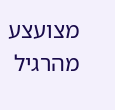מצועצע מהרגיל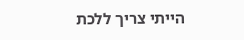הייתי צריך ללכת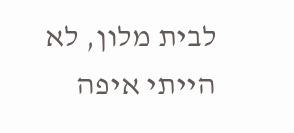לבית מלון, לא הייתי איפה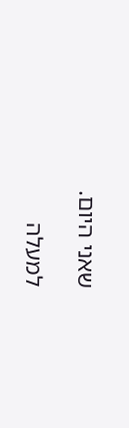שאני היום.

למעלה